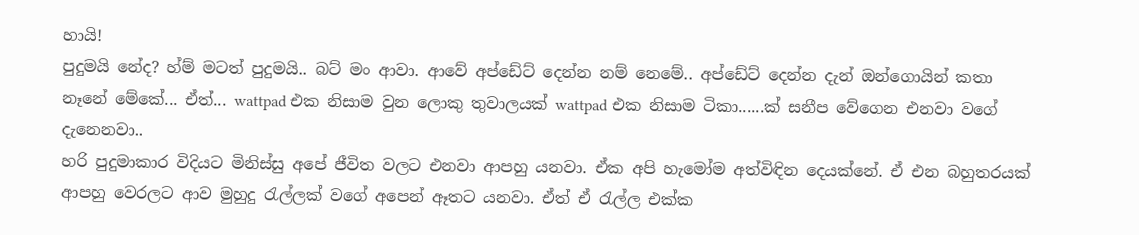හායි!
පුදුමයි නේද? හ්ම් මටත් පුදුමයි.. බට් මං ආවා. ආවේ අප්ඩේට් දෙන්න නම් නෙමේ.. අප්ඩේට් දෙන්න දැන් ඔන්ගොයින් කතා නෑනේ මේකේ... ඒත්... wattpad එක නිසාම වුන ලොකු තුවාලයක් wattpad එක නිසාම ටිකා......ක් සනීප වේගෙන එනවා වගේ දැනෙනවා..
හරි පුදුමාකාර විදියට මිනිස්සු අපේ ජීවිත වලට එනවා ආපහු යනවා. ඒක අපි හැමෝම අත්විඳින දෙයක්නේ. ඒ එන බහුතරයක් ආපහු වෙරලට ආව මුහුදු රැල්ලක් වගේ අපෙන් ඈතට යනවා. ඒත් ඒ රැල්ල එක්ක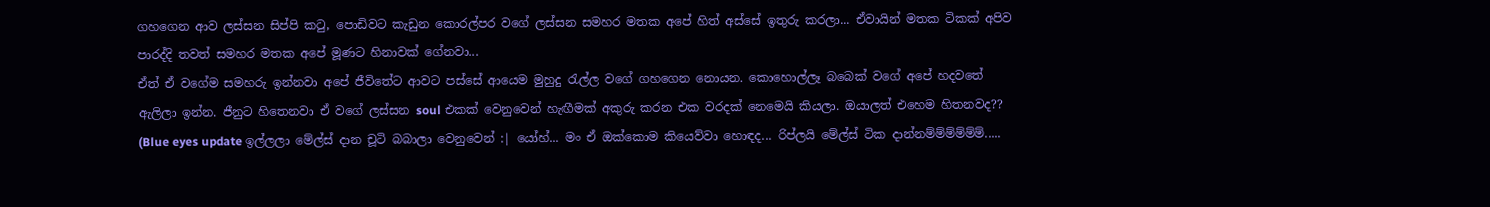ගහගෙන ආව ලස්සන සිප්පි කටු, පොඩිවට කැඩුන කොරල්පර වගේ ලස්සන සමහර මතක අපේ හිත් අස්සේ ඉතුරු කරලා... ඒවායින් මතක ටිකක් අපිව පාරද්දි තවත් සමහර මතක අපේ මූණට හිනාවක් ගේනවා...
ඒත් ඒ වගේම සමහරු ඉන්නවා අපේ ජීවිතේට ආවට පස්සේ ආයෙම මුහුදු රැල්ල වගේ ගහගෙන නොයන. කොහොල්ලෑ බබෙක් වගේ අපේ හදවතේ ඇලිලා ඉන්න. ජීනුට හිතෙනවා ඒ වගේ ලස්සන soul එකක් වෙනුවෙන් හැඟීමක් අකුරු කරන එක වරදක් නෙමෙයි කියලා. ඔයාලත් එහෙම හිතනවද??
(Blue eyes update ඉල්ලලා මේල්ස් දාන චූටි බබාලා වෙනුවෙන් :| යෝහ්... මං ඒ ඔක්කොම කියෙව්වා හොඳද... රිප්ලයි මේල්ස් ටික දාන්නම්ම්ම්ම්ම්ම්.....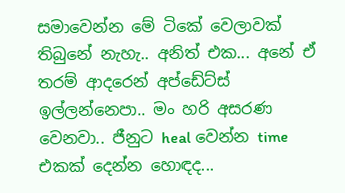සමාවෙන්න මේ ටිකේ වෙලාවක් තිබුනේ නැහැ.. අනිත් එක... අනේ ඒ තරම් ආදරෙන් අප්ඩේට්ස් ඉල්ලන්නෙපා.. මං හරි අසරණ වෙනවා.. ජීනුට heal වෙන්න time එකක් දෙන්න හොඳද...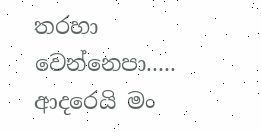තරහා වෙන්නෙපා..... ආදරෙයි මං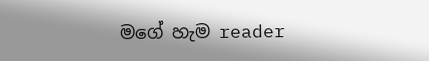මගේ හැම reader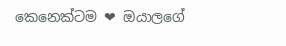කෙනෙක්ටම ❤ ඔයාලගේ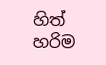හිත් හරිම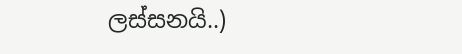ලස්සනයි..)